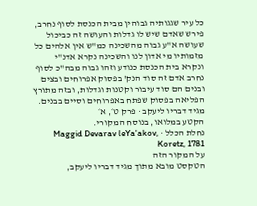כל עיר שגגותיה גבוהין מבית הכנסת לסוף נחרב, פירש שאדם שיש לו גדלות והעושה זה כביכול שעושה א"ע גבוה מהשכינה כמ"ש אין אלהים כל מזמותיו מי אדון לנו והשכינה נקרא אדנ"י ונקרא בית הכנסת כנודע וזהו גבוה מבה"כ לסוף נחרב אדם זה סוד הנק' בפסוק אפרוחים ובצים ובנים הם סוד עיבור וקטנות וגדלות, ובזה מתורץ הפליאה בפסוק שפתח באפרוחים וסיים בבנים.
מגיד דבריו ליעקב · פרק ט׳, א׳
הקטע במלואו, בנוסח המקורי.
נחלת הכלל · Maggid Devarav leYa'akov, Koretz, 1781
על המקור הזה
הטקסט מובא מתוך מגיד דבריו ליעקב,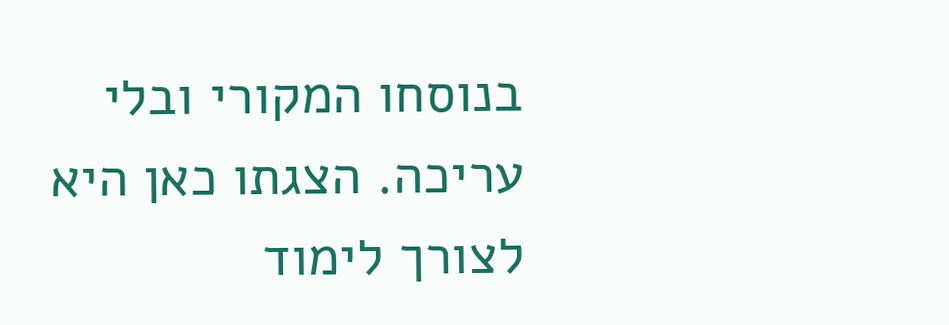בנוסחו המקורי ובלי עריכה. הצגתו כאן היא לצורך לימוד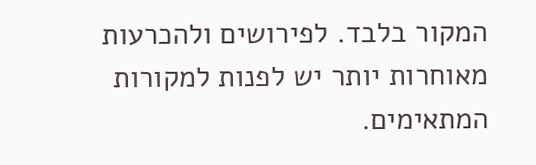המקור בלבד. לפירושים ולהכרעות מאוחרות יותר יש לפנות למקורות המתאימים.